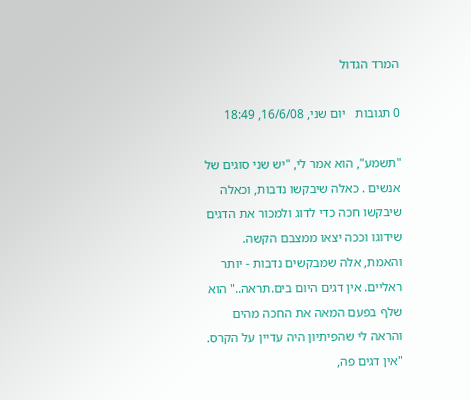המרד הגדול

0 תגובות   יום שני, 16/6/08, 18:49

"תשמע", הוא אמר לי, "יש שני סוגים של אנשים . כאלה שיבקשו נדבות, וכאלה שיבקשו חכה כדי לדוג ולמכור את הדגים שידוגו וככה יצאו ממצבם הקשה. והאמת, אלה שמבקשים נדבות - יותר ראליים. אין דגים היום בים.תראה.." הוא שלף בפעם המאה את החכה מהים והראה לי שהפיתיון היה עדיין על הקרס. "אין דגים פה,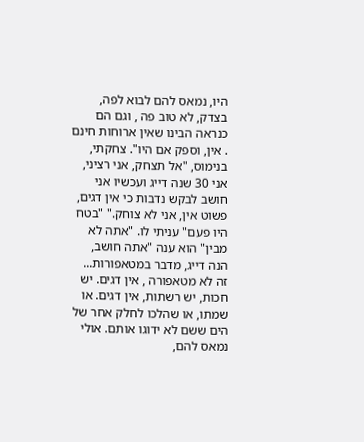היו, נמאס להם לבוא לפה, בצדק, לא טוב פה , וגם הם כנראה הבינו שאין ארוחות חינם . אין, וספק אם היו". צחקתי, בנימוס, "אל תצחק, אני רציני, אני 30 שנה דייג ועכשיו אני חושב לבקש נדבות כי אין דגים, פשוט אין, אני לא צוחק." "בטח היו פעם" עניתי לו. "אתה לא מבין" הוא ענה "אתה חושב, הנה דייג, מדבר במטאפורות... זה לא מטאפורה , אין דגים. יש חכות, יש רשתות, אין דגים. או שמתו, או שהלכו לחלק אחר של הים ששם לא ידוגו אותם. אולי נמאס להם,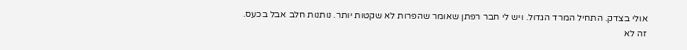אולי בצדק. התחיל המרד הגדול. ויש לי חבר רפתן שאומר שהפרות לא שקטות יותר. נותנות חלב אבל בכעס. זה לא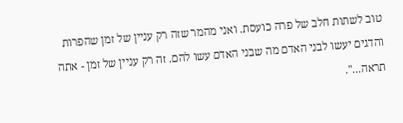טוב לשתות חלב של פרה כועסת. ואני מהמר שזה רק עניין של זמן שהפרות והדגים יעשו לבני האדם מה שבני האדם עשו להם. זה רק עניין של זמן - אתה תראה...".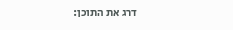דרג את התוכן: